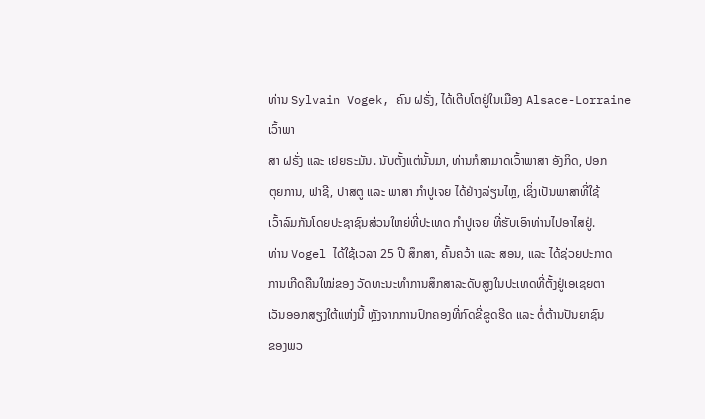ທ່ານ Sylvain Vogek, ຄົນ ຝຣັ່ງ, ໄດ້ເຕີບໂຕຢູ່ໃນເມືອງ Alsace-Lorraine ເວົ້າພາ
ສາ ຝຣັ່ງ ແລະ ເຢຍຣະມັນ. ນັບຕັ້ງແຕ່ນັ້ນມາ, ທ່ານກໍສາມາດເວົ້າພາສາ ອັງກິດ, ປອກ
ຕຸຍການ, ຟາຊີ, ປາສຕູ ແລະ ພາສາ ກຳປູເຈຍ ໄດ້ຢ່າງລ່ຽນໄຫຼ, ເຊິ່ງເປັນພາສາທີ່ໃຊ້
ເວົ້າລົມກັນໂດຍປະຊາຊົນສ່ວນໃຫຍ່ທີ່ປະເທດ ກຳປູເຈຍ ທີ່ຮັບເອົາທ່ານໄປອາໄສຢູ່.
ທ່ານ Vogel ໄດ້ໃຊ້ເວລາ 25 ປີ ສຶກສາ, ຄົ້ນຄວ້າ ແລະ ສອນ, ແລະ ໄດ້ຊ່ວຍປະກາດ
ການເກີດຄືນໃໝ່ຂອງ ວັດທະນະທຳການສຶກສາລະດັບສູງໃນປະເທດທີ່ຕັ້ງຢູ່ເອເຊຍຕາ
ເວັນອອກສຽງໃຕ້ແຫ່ງນີ້ ຫຼັງຈາກການປົກຄອງທີ່ກົດຂີ່ຂູດຮີດ ແລະ ຕໍ່ຕ້ານປັນຍາຊົນ
ຂອງພວ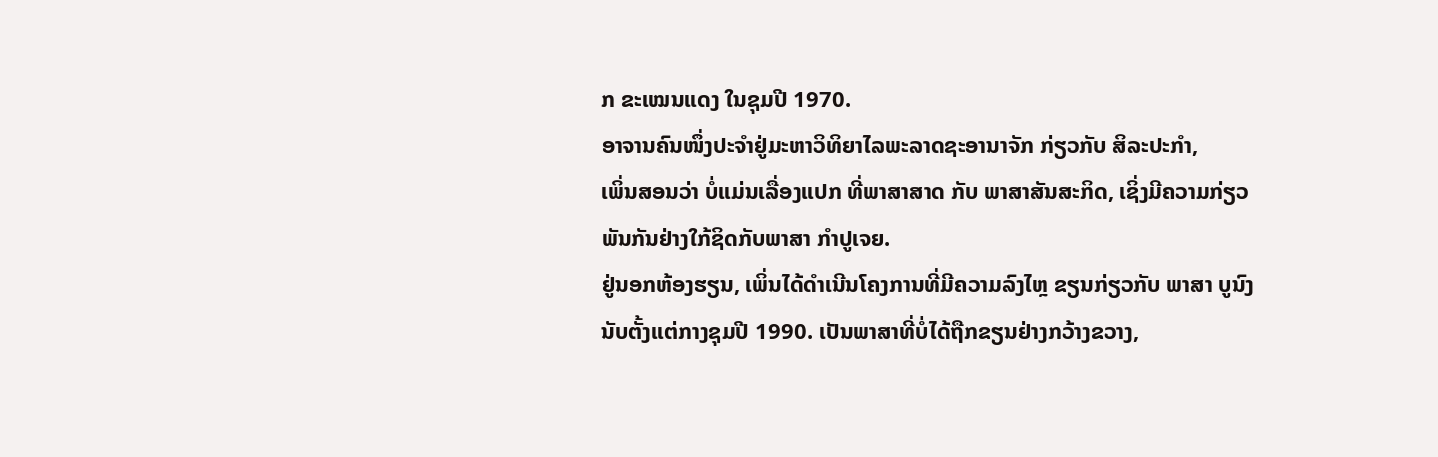ກ ຂະເໝນແດງ ໃນຊຸມປີ 1970.
ອາຈານຄົນໜຶ່ງປະຈຳຢູ່ມະຫາວິທິຍາໄລພະລາດຊະອານາຈັກ ກ່ຽວກັບ ສິລະປະກຳ,
ເພິ່ນສອນວ່າ ບໍ່ແມ່ນເລື່ອງແປກ ທີ່ພາສາສາດ ກັບ ພາສາສັນສະກິດ, ເຊິ່ງມີຄວາມກ່ຽວ
ພັນກັນຢ່າງໃກ້ຊິດກັບພາສາ ກຳປູເຈຍ.
ຢູ່ນອກຫ້ອງຮຽນ, ເພິ່ນໄດ້ດຳເນີນໂຄງການທີ່ມີຄວາມລົງໄຫຼ ຂຽນກ່ຽວກັບ ພາສາ ບູນົງ
ນັບຕັ້ງແຕ່ກາງຊຸມປີ 1990. ເປັນພາສາທີ່ບໍ່ໄດ້ຖືກຂຽນຢ່າງກວ້າງຂວາງ,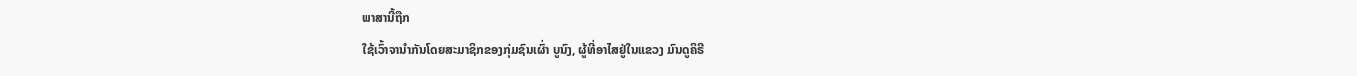ພາສານີ້ຖືກ
ໃຊ້ເວົ້າຈານຳກັນໂດຍສະມາຊິກຂອງກຸ່ມຊົນເຜົ່າ ບູນົງ, ຜູ້ທີ່ອາໄສຢູ່ໃນແຂວງ ມົນດູຄິຣີ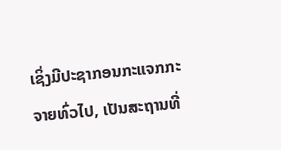ເຊິ່ງມີປະຊາກອນກະແຈກກະຈາຍທົ່ວໄປ, ເປັນສະຖານທີ່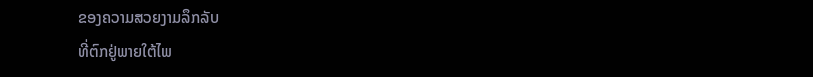ຂອງຄວາມສວຍງາມລຶກລັບ
ທີ່ຕົກຢູ່ພາຍໃຕ້ໄພ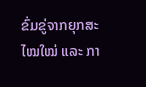ຂົ່ມຂູ່ຈາກຍຸກສະໄໝໃໝ່ ແລະ ກາ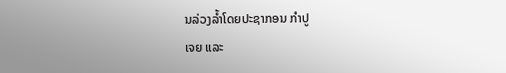ນລ່ວງລໍ້າໂດຍປະຊາກອນ ກຳປູ
ເຈຍ ແລະ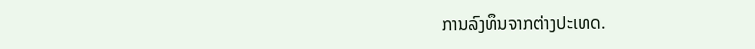ການລົງທຶນຈາກຕ່າງປະເທດ.